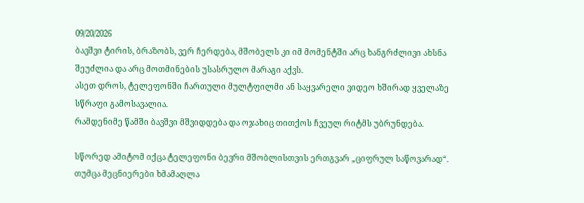09/20/2026
ბავშვი ტირის, ბრაზობს, ვერ ჩერდება, მშობელს კი იმ მომენტში არც ხანგრძლივი ახსნა შეუძლია და არც მოთმინების უსასრულო მარაგი აქვს.
ასეთ დროს, ტელეფონში ჩართული მულტფილმი ან საყვარელი ვიდეო ხშირად ყველაზე სწრაფი გამოსავალია.
რამდენიმე წამში ბავშვი მშვიდდება და ოჯახიც თითქოს ჩვეულ რიტმს უბრუნდება.

სწორედ ამიტომ იქცა ტელეფონი ბევრი მშობლისთვის ერთგვარ „ციფრულ საწოვარად“. თუმცა მეცნიერები ხმამაღლა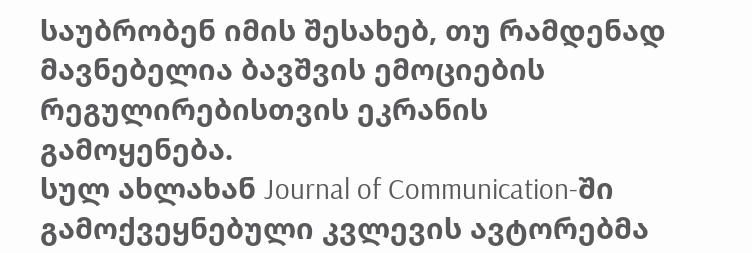საუბრობენ იმის შესახებ, თუ რამდენად მავნებელია ბავშვის ემოციების რეგულირებისთვის ეკრანის გამოყენება.
სულ ახლახან Journal of Communication-ში გამოქვეყნებული კვლევის ავტორებმა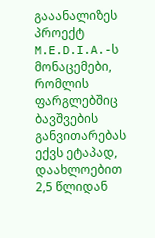გააანალიზეს პროექტ M.E.D.I.A.-ს მონაცემები, რომლის ფარგლებშიც ბავშვების განვითარებას ექვს ეტაპად, დაახლოებით 2,5 წლიდან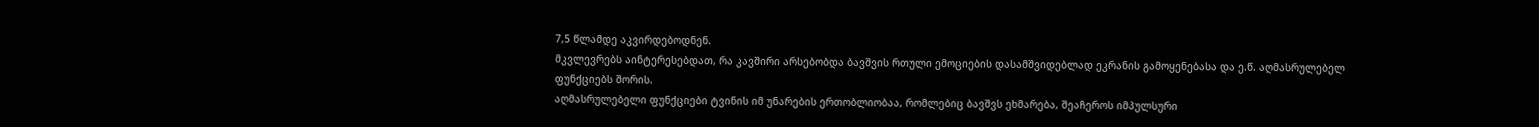7,5 წლამდე აკვირდებოდნენ.
მკვლევრებს აინტერესებდათ, რა კავშირი არსებობდა ბავშვის რთული ემოციების დასამშვიდებლად ეკრანის გამოყენებასა და ე.წ. აღმასრულებელ ფუნქციებს შორის.
აღმასრულებელი ფუნქციები ტვინის იმ უნარების ერთობლიობაა, რომლებიც ბავშვს ეხმარება, შეაჩეროს იმპულსური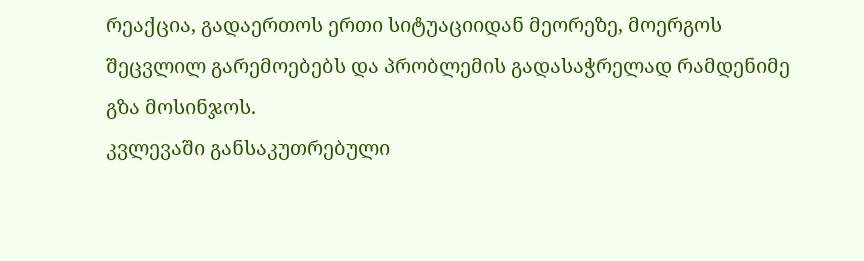რეაქცია, გადაერთოს ერთი სიტუაციიდან მეორეზე, მოერგოს შეცვლილ გარემოებებს და პრობლემის გადასაჭრელად რამდენიმე გზა მოსინჯოს.
კვლევაში განსაკუთრებული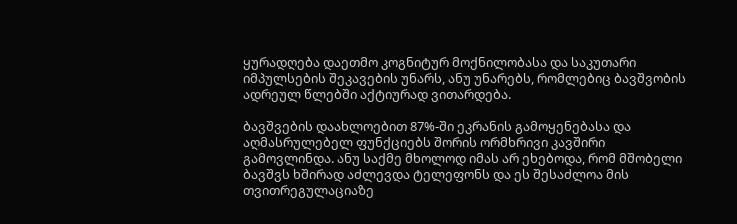ყურადღება დაეთმო კოგნიტურ მოქნილობასა და საკუთარი იმპულსების შეკავების უნარს, ანუ უნარებს, რომლებიც ბავშვობის ადრეულ წლებში აქტიურად ვითარდება.

ბავშვების დაახლოებით 87%-ში ეკრანის გამოყენებასა და აღმასრულებელ ფუნქციებს შორის ორმხრივი კავშირი გამოვლინდა. ანუ საქმე მხოლოდ იმას არ ეხებოდა, რომ მშობელი ბავშვს ხშირად აძლევდა ტელეფონს და ეს შესაძლოა მის თვითრეგულაციაზე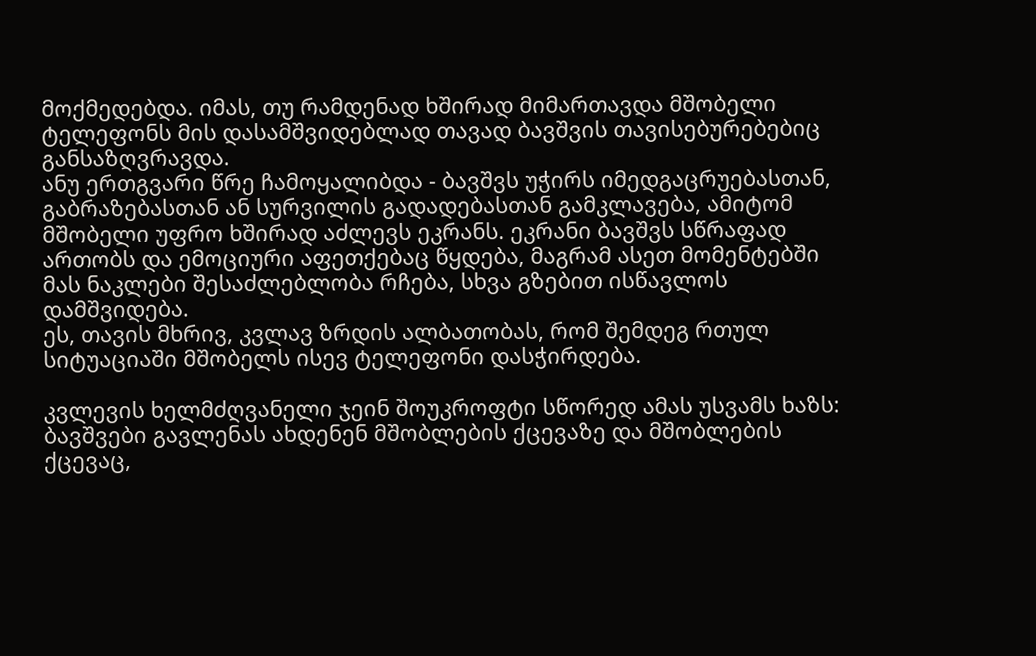მოქმედებდა. იმას, თუ რამდენად ხშირად მიმართავდა მშობელი ტელეფონს მის დასამშვიდებლად თავად ბავშვის თავისებურებებიც განსაზღვრავდა.
ანუ ერთგვარი წრე ჩამოყალიბდა - ბავშვს უჭირს იმედგაცრუებასთან, გაბრაზებასთან ან სურვილის გადადებასთან გამკლავება, ამიტომ მშობელი უფრო ხშირად აძლევს ეკრანს. ეკრანი ბავშვს სწრაფად ართობს და ემოციური აფეთქებაც წყდება, მაგრამ ასეთ მომენტებში მას ნაკლები შესაძლებლობა რჩება, სხვა გზებით ისწავლოს დამშვიდება.
ეს, თავის მხრივ, კვლავ ზრდის ალბათობას, რომ შემდეგ რთულ სიტუაციაში მშობელს ისევ ტელეფონი დასჭირდება.

კვლევის ხელმძღვანელი ჯეინ შოუკროფტი სწორედ ამას უსვამს ხაზს: ბავშვები გავლენას ახდენენ მშობლების ქცევაზე და მშობლების ქცევაც,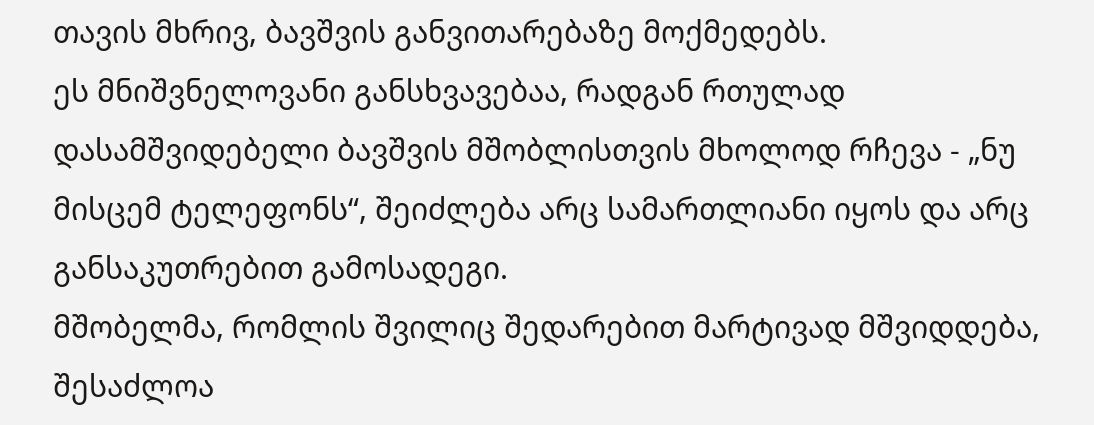თავის მხრივ, ბავშვის განვითარებაზე მოქმედებს.
ეს მნიშვნელოვანი განსხვავებაა, რადგან რთულად დასამშვიდებელი ბავშვის მშობლისთვის მხოლოდ რჩევა - „ნუ მისცემ ტელეფონს“, შეიძლება არც სამართლიანი იყოს და არც განსაკუთრებით გამოსადეგი.
მშობელმა, რომლის შვილიც შედარებით მარტივად მშვიდდება, შესაძლოა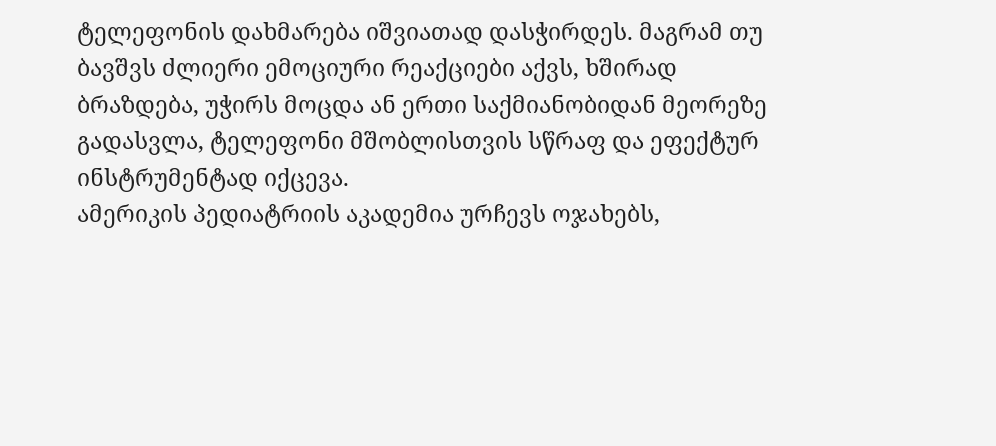ტელეფონის დახმარება იშვიათად დასჭირდეს. მაგრამ თუ ბავშვს ძლიერი ემოციური რეაქციები აქვს, ხშირად ბრაზდება, უჭირს მოცდა ან ერთი საქმიანობიდან მეორეზე გადასვლა, ტელეფონი მშობლისთვის სწრაფ და ეფექტურ ინსტრუმენტად იქცევა.
ამერიკის პედიატრიის აკადემია ურჩევს ოჯახებს,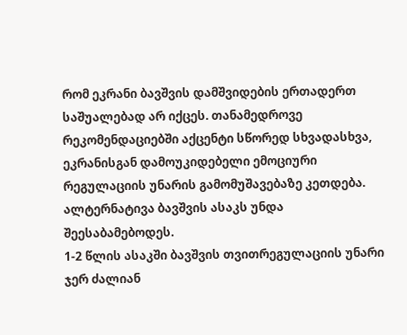რომ ეკრანი ბავშვის დამშვიდების ერთადერთ საშუალებად არ იქცეს. თანამედროვე რეკომენდაციებში აქცენტი სწორედ სხვადასხვა, ეკრანისგან დამოუკიდებელი ემოციური რეგულაციის უნარის გამომუშავებაზე კეთდება.
ალტერნატივა ბავშვის ასაკს უნდა შეესაბამებოდეს.
1-2 წლის ასაკში ბავშვის თვითრეგულაციის უნარი ჯერ ძალიან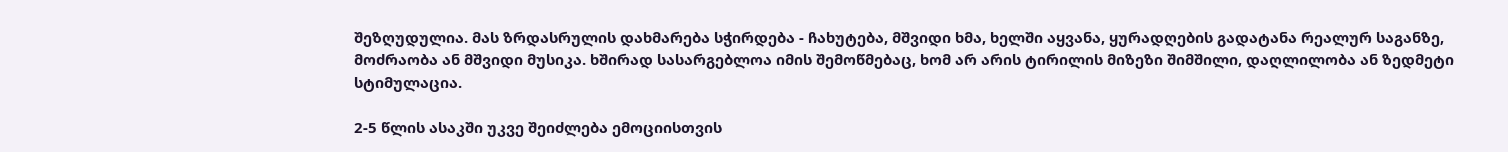შეზღუდულია. მას ზრდასრულის დახმარება სჭირდება - ჩახუტება, მშვიდი ხმა, ხელში აყვანა, ყურადღების გადატანა რეალურ საგანზე, მოძრაობა ან მშვიდი მუსიკა. ხშირად სასარგებლოა იმის შემოწმებაც, ხომ არ არის ტირილის მიზეზი შიმშილი, დაღლილობა ან ზედმეტი სტიმულაცია.

2-5 წლის ასაკში უკვე შეიძლება ემოციისთვის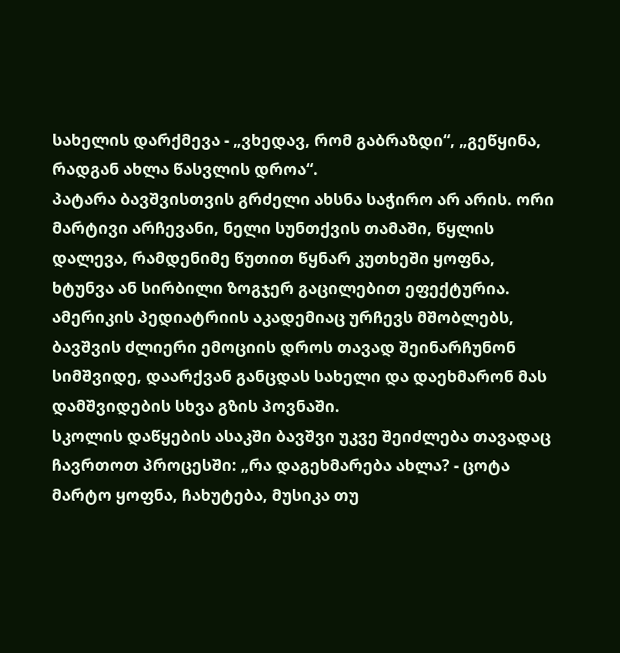სახელის დარქმევა - „ვხედავ, რომ გაბრაზდი“, „გეწყინა, რადგან ახლა წასვლის დროა“.
პატარა ბავშვისთვის გრძელი ახსნა საჭირო არ არის. ორი მარტივი არჩევანი, ნელი სუნთქვის თამაში, წყლის დალევა, რამდენიმე წუთით წყნარ კუთხეში ყოფნა, ხტუნვა ან სირბილი ზოგჯერ გაცილებით ეფექტურია.
ამერიკის პედიატრიის აკადემიაც ურჩევს მშობლებს, ბავშვის ძლიერი ემოციის დროს თავად შეინარჩუნონ სიმშვიდე, დაარქვან განცდას სახელი და დაეხმარონ მას დამშვიდების სხვა გზის პოვნაში.
სკოლის დაწყების ასაკში ბავშვი უკვე შეიძლება თავადაც ჩავრთოთ პროცესში: „რა დაგეხმარება ახლა? - ცოტა მარტო ყოფნა, ჩახუტება, მუსიკა თუ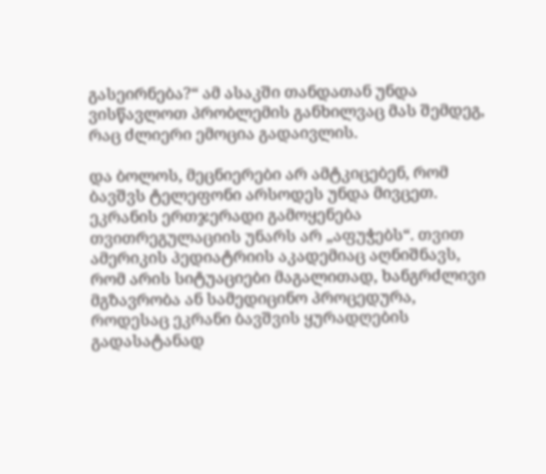გასეირნება?“ ამ ასაკში თანდათან უნდა ვისწავლოთ პრობლემის განხილვაც მას შემდეგ, რაც ძლიერი ემოცია გადაივლის.

და ბოლოს, მეცნიერები არ ამტკიცებენ, რომ ბავშვს ტელეფონი არსოდეს უნდა მივცეთ. ეკრანის ერთჯერადი გამოყენება თვითრეგულაციის უნარს არ „აფუჭებს“. თვით ამერიკის პედიატრიის აკადემიაც აღნიშნავს, რომ არის სიტუაციები მაგალითად, ხანგრძლივი მგზავრობა ან სამედიცინო პროცედურა, როდესაც ეკრანი ბავშვის ყურადღების გადასატანად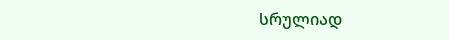სრულიად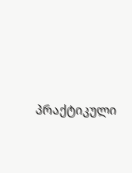პრაქტიკული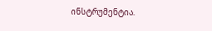ინსტრუმენტია.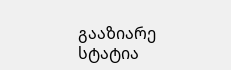გააზიარე სტატია